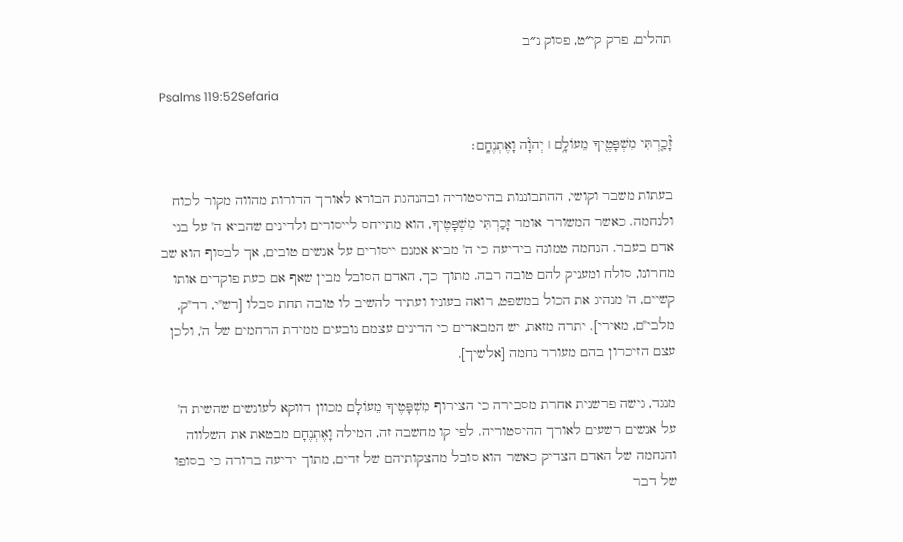תהלים, פרק קי״ט, פסוק נ״ב

Psalms 119:52Sefaria

זָ֘כַ֤רְתִּי מִשְׁפָּטֶ֖יךָ מֵעוֹלָ֥ם ׀ יְהֹוָ֗ה וָאֶתְנֶחָֽם׃

בעתות משבר וקושי, ההתבוננות בהיסטוריה ובהנהגת הבורא לאורך הדורות מהווה מקור לכוח ולנחמה. כאשר המשורר אומר זָכַרְתִּי מִשְׁפָּטֶיךָ, הוא מתייחס לייסורים ולדינים שהביא ה' על בני אדם בעבר. הנחמה טמונה בידיעה כי ה' מביא אמנם ייסורים על אנשים טובים, אך לבסוף הוא שב מחרונו, סולח ומעניק להם טובה רבה. מתוך כך, האדם הסובל מבין שאף אם כעת פוקדים אותו קשיים, ה' מנהיג את הכול במשפט, רואה בעוניו ועתיד להשיב לו טובה תחת סבלו [רש"י, רד"ק, מלבי"ם, מאירי]. יתרה מזאת, יש המבארים כי הדינים עצמם נובעים ממידת הרחמים של ה', ולכן עצם הזיכרון בהם מעורר נחמה [אלשיך].

מנגד, גישה פרשנית אחרת מסבירה כי הצירוף מִשְׁפָּטֶיךָ מֵעוֹלָם מכוון דווקא לעונשים שהשית ה' על אנשים רשעים לאורך ההיסטוריה. לפי קו מחשבה זה, המילה וָאֶתְנֶחָם מבטאת את השלווה והנחמה של האדם הצדיק כאשר הוא סובל מהצקותיהם של זדים, מתוך ידיעה ברורה כי בסופו של דבר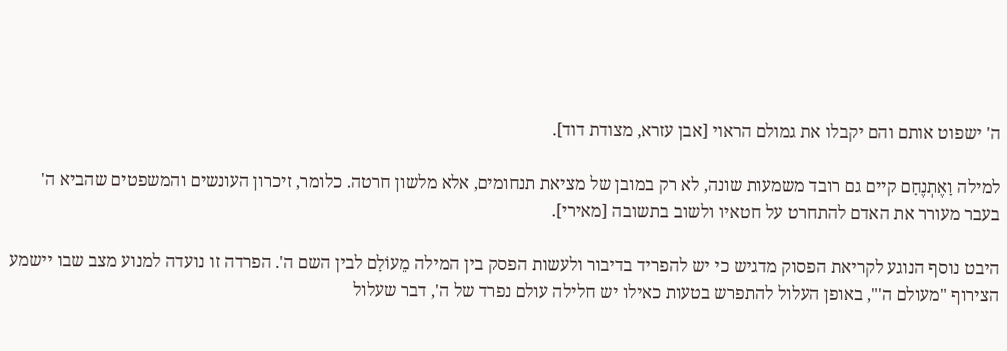ה' ישפוט אותם והם יקבלו את גמולם הראוי [אבן עזרא, מצודת דוד].

למילה וָאֶתְנֶחָם קיים גם רובד משמעות שונה, לא רק במובן של מציאת תנחומים, אלא מלשון חרטה. כלומר, זיכרון העונשים והמשפטים שהביא ה' בעבר מעורר את האדם להתחרט על חטאיו ולשוב בתשובה [מאירי].

היבט נוסף הנוגע לקריאת הפסוק מדגיש כי יש להפריד בדיבור ולעשות הפסק בין המילה מֵעוֹלָם לבין השם ה'. הפרדה זו נועדה למנוע מצב שבו יישמע הצירוף "מעולם ה'", באופן העלול להתפרש בטעות כאילו יש חלילה עולם נפרד של ה', דבר שעלול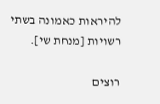להיראות כאמונה בשתי רשויות [מנחת שי].

רוצים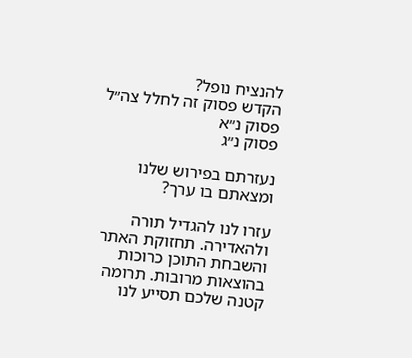להנציח נופל?
הקדש פסוק זה לחלל צה״ל
פסוק נ״א
פסוק נ״ג

נעזרתם בפירוש שלנו ומצאתם בו ערך?

עזרו לנו להגדיל תורה ולהאדירה. תחזוקת האתר והשבחת התוכן כרוכות בהוצאות מרובות. תרומה קטנה שלכם תסייע לנו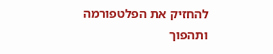להחזיק את הפלטפורמה ותהפוך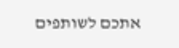אתכם לשותפים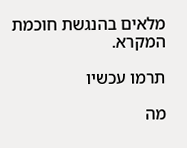מלאים בהנגשת חוכמת המקרא.

תרמו עכשיו

מה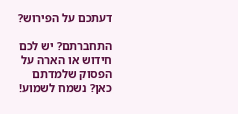דעתכם על הפירוש?

התחברתם? יש לכם חידוש או הארה על הפסוק שלמדתם כאן? נשמח לשמוע!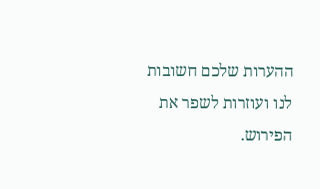ההערות שלכם חשובות לנו ועוזרות לשפר את הפירוש.